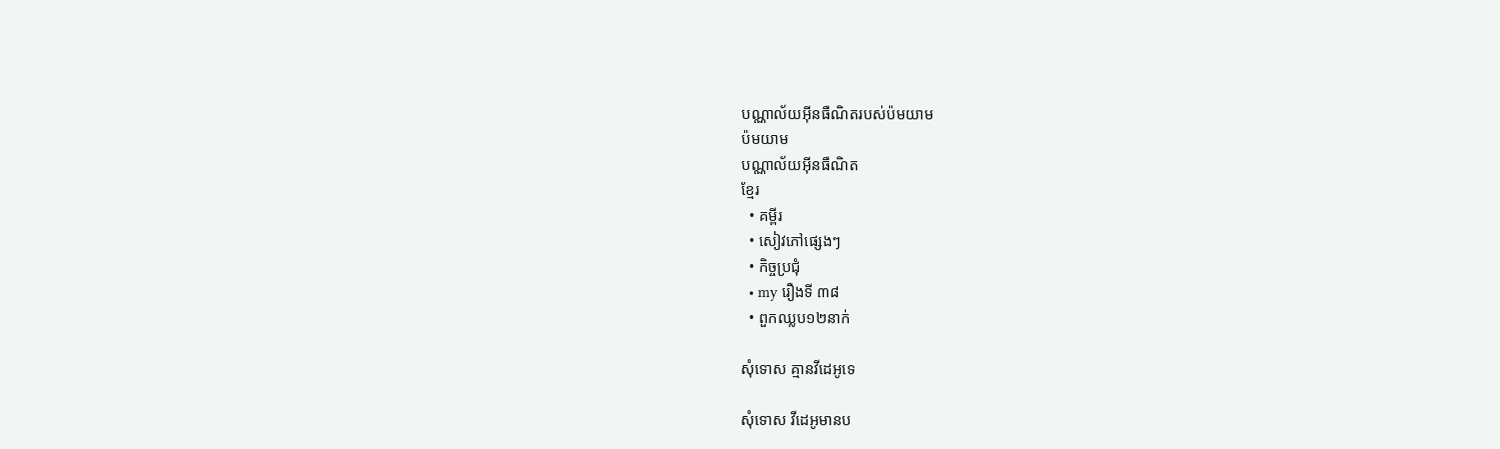បណ្ណាល័យអ៊ីនធឺណិតរបស់ប៉មយាម
ប៉មយាម
បណ្ណាល័យអ៊ីនធឺណិត
ខ្មែរ
  • គម្ពីរ
  • សៀវភៅផ្សេងៗ
  • កិច្ចប្រជុំ
  • my រឿងទី ៣៨
  • ពួកឈ្លប១២នាក់

សុំទោស គ្មានវីដេអូទេ

សុំទោស វីដេអូមានប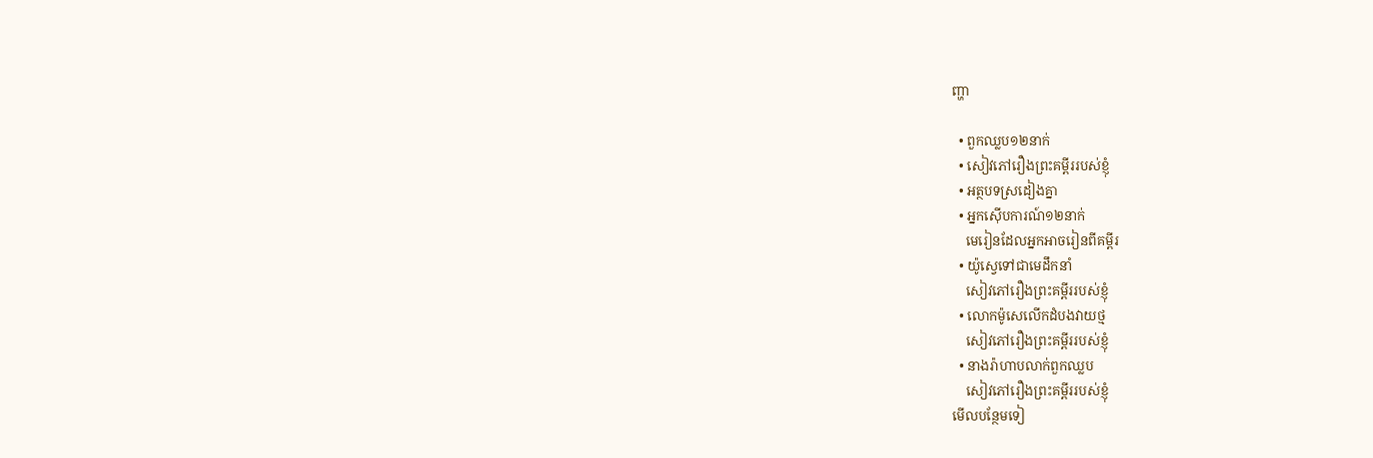ញ្ហា

  • ពួកឈ្លប១២នាក់
  • សៀវភៅរឿងព្រះគម្ពីររបស់ខ្ញុំ
  • អត្ថបទស្រដៀងគ្នា
  • អ្នកស៊ើបការណ៍១២នាក់
    មេរៀនដែលអ្នកអាចរៀនពីគម្ពីរ
  • យ៉ូស្វេទៅជាមេដឹកនាំ
    សៀវភៅរឿងព្រះគម្ពីររបស់ខ្ញុំ
  • លោកម៉ូសេលើកដំបងវាយថ្ម
    សៀវភៅរឿងព្រះគម្ពីររបស់ខ្ញុំ
  • នាងរ៉ាហាបលាក់ពួកឈ្លប
    សៀវភៅរឿងព្រះគម្ពីររបស់ខ្ញុំ
មើលបន្ថែមទៀ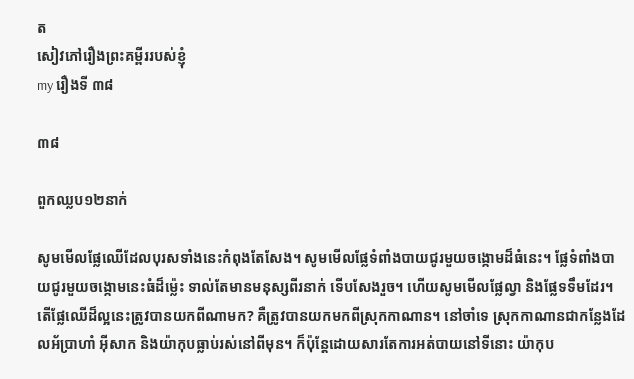ត
សៀវភៅរឿងព្រះគម្ពីររបស់ខ្ញុំ
my រឿងទី ៣៨

៣៨

ពួកឈ្លប១២នាក់

សូមមើលផ្លែឈើដែលបុរសទាំងនេះកំពុងតែសែង។ សូមមើលផ្លែទំពាំងបាយជូរមួយចង្កោមដ៏ធំនេះ។ ផ្លែទំពាំងបាយជូរមួយចង្កោមនេះធំដ៏ម្ល៉េះ ទាល់តែមានមនុស្សពីរនាក់ ទើបសែងរួច។ ហើយសូមមើលផ្លែល្វា និងផ្លែទទឹមដែរ។ តើផ្លែឈើដ៏ល្អនេះត្រូវបានយកពីណាមក? គឺត្រូវបានយកមកពីស្រុកកាណាន។ នៅចាំទេ ស្រុកកាណានជាកន្លែងដែលអ័ប្រាហាំ អ៊ីសាក និងយ៉ាកុបធ្លាប់រស់នៅពីមុន។ ក៏ប៉ុន្តែដោយសារតែការអត់បាយនៅទីនោះ យ៉ាកុប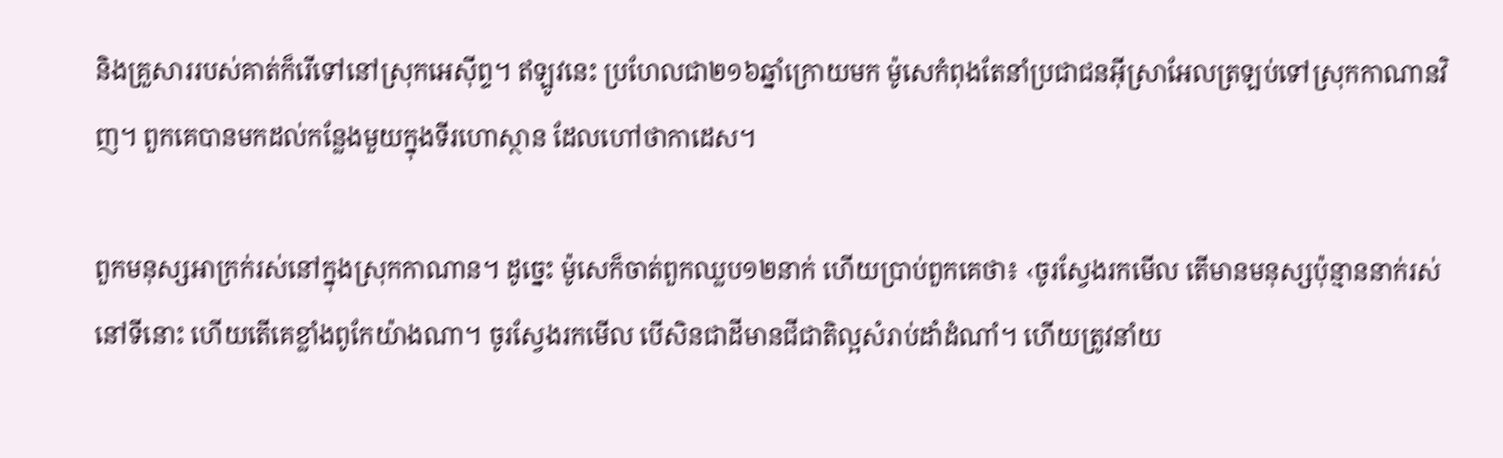និងគ្រួសាររបស់គាត់ក៏រើទៅនៅស្រុកអេស៊ីព្ទ។ ឥឡូវនេះ ប្រហែលជា២១៦ឆ្នាំក្រោយមក ម៉ូសេកំពុងតែនាំប្រជាជនអ៊ីស្រាអែលត្រឡប់ទៅស្រុកកាណានវិញ។ ពួកគេបានមកដល់កន្លែងមួយក្នុងទីរហោស្ថាន ដែលហៅថាកាដេស។

ពួកមនុស្សអាក្រក់រស់នៅក្នុងស្រុកកាណាន។ ដូច្នេះ ម៉ូសេក៏ចាត់ពួកឈ្លប១២នាក់ ហើយប្រាប់ពួកគេថា៖ ‹ចូរស្វែងរកមើល តើមានមនុស្សប៉ុន្មាននាក់រស់នៅទីនោះ ហើយតើគេខ្លាំងពូកែយ៉ាងណា។ ចូរស្វែងរកមើល បើសិនជាដីមានជីជាតិល្អសំរាប់ដាំដំណាំ។ ហើយត្រូវនាំយ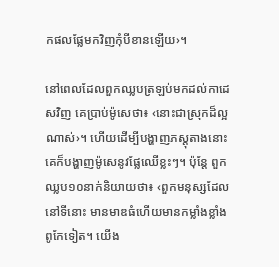កផលផ្លែមកវិញកុំបីខានឡើយ›។

នៅពេលដែលពួកឈ្លបត្រឡប់មកដល់កាដេសវិញ គេប្រាប់ម៉ូសេថា៖ ‹នោះជាស្រុកដ៏ល្អណាស់›។ ហើយដើម្បីបង្ហាញភស្តុតាងនោះ គេក៏បង្ហាញម៉ូសេនូវផ្លែឈើខ្លះៗ។ ប៉ុន្តែ ពួកឈ្លប១០នាក់និយាយថា៖ ‹ពួកមនុស្សដែលនៅទីនោះ មានមាឌធំហើយមានកម្លាំងខ្លាំងពូកែទៀត។ យើង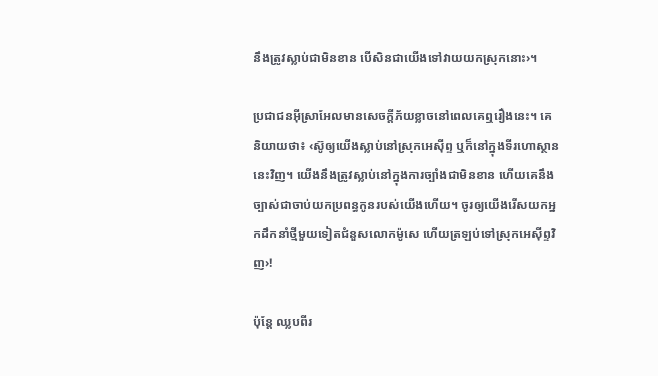នឹងត្រូវស្លាប់ជាមិនខាន បើសិនជាយើងទៅវាយយកស្រុកនោះ›។

ប្រជាជនអ៊ីស្រាអែលមានសេចក្ដីភ័យខ្លាចនៅពេលគេឮរឿងនេះ។ គេនិយាយថា៖ ‹ស៊ូឲ្យយើងស្លាប់នៅស្រុកអេស៊ីព្ទ ឬក៏នៅក្នុងទីរហោស្ថាននេះវិញ។ យើងនឹងត្រូវស្លាប់នៅក្នុងការច្បាំងជាមិនខាន ហើយគេនឹងច្បាស់ជាចាប់យកប្រពន្ធកូនរបស់យើងហើយ។ ចូរឲ្យយើងរើសយកអ្នកដឹកនាំថ្មីមួយទៀតជំនួសលោកម៉ូសេ ហើយត្រឡប់ទៅស្រុកអេស៊ីព្ទវិញ›!

ប៉ុន្តែ ឈ្លបពីរ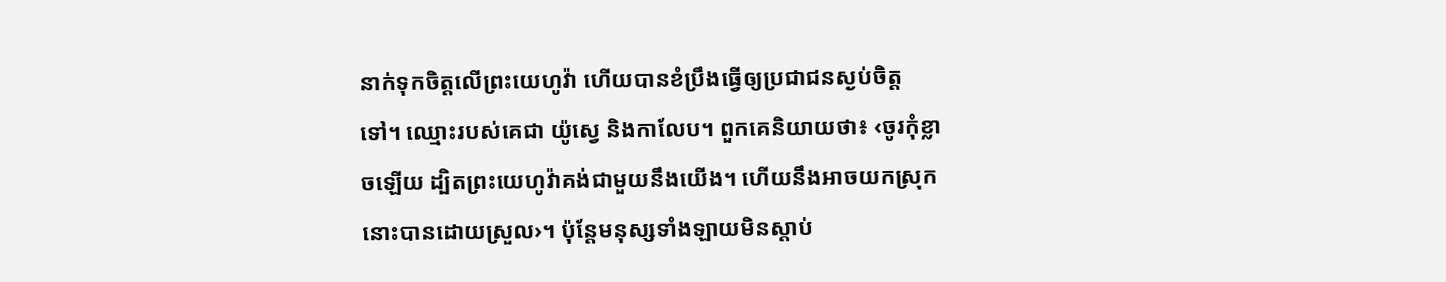នាក់ទុកចិត្តលើព្រះយេហូវ៉ា ហើយបានខំប្រឹងធ្វើឲ្យប្រជាជនស្ងប់ចិត្តទៅ។ ឈ្មោះរបស់គេជា យ៉ូស្វេ និងកាលែប។ ពួកគេនិយាយថា៖ ‹ចូរកុំខ្លាចឡើយ ដ្បិតព្រះយេហូវ៉ាគង់ជាមួយនឹងយើង។ ហើយនឹងអាចយកស្រុកនោះបានដោយស្រួល›។ ប៉ុន្តែមនុស្សទាំងឡាយមិនស្ដាប់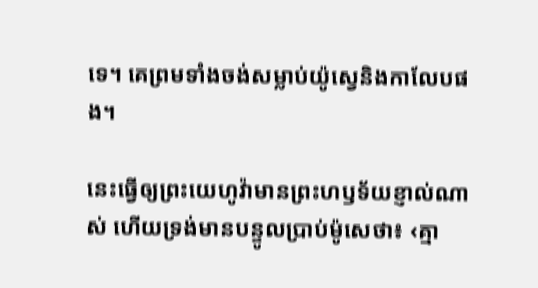ទេ។ គេព្រមទាំងចង់សម្លាប់យ៉ូស្វេនិងកាលែបផង។

នេះធ្វើឲ្យព្រះយេហូវ៉ាមានព្រះហឫទ័យខ្ញាល់ណាស់ ហើយទ្រង់មានបន្ទូលប្រាប់ម៉ូសេថា៖ ‹គ្មា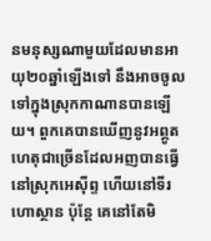នមនុស្សណាមួយដែលមានអាយុ២០ឆ្នាំឡើងទៅ នឹងអាចចូលទៅក្នុងស្រុកកាណានបានឡើយ។ ពួកគេបានឃើញនូវអព្ភូតហេតុជាច្រើនដែលអញបានធ្វើនៅស្រុកអេស៊ីព្ទ ហើយនៅទីរហោស្ថាន ប៉ុន្តែ គេនៅតែមិ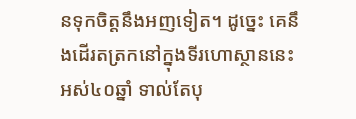នទុកចិត្តនឹងអញទៀត។ ដូច្នេះ គេនឹងដើរតត្រកនៅក្នុងទីរហោស្ថាននេះអស់៤០ឆ្នាំ ទាល់តែបុ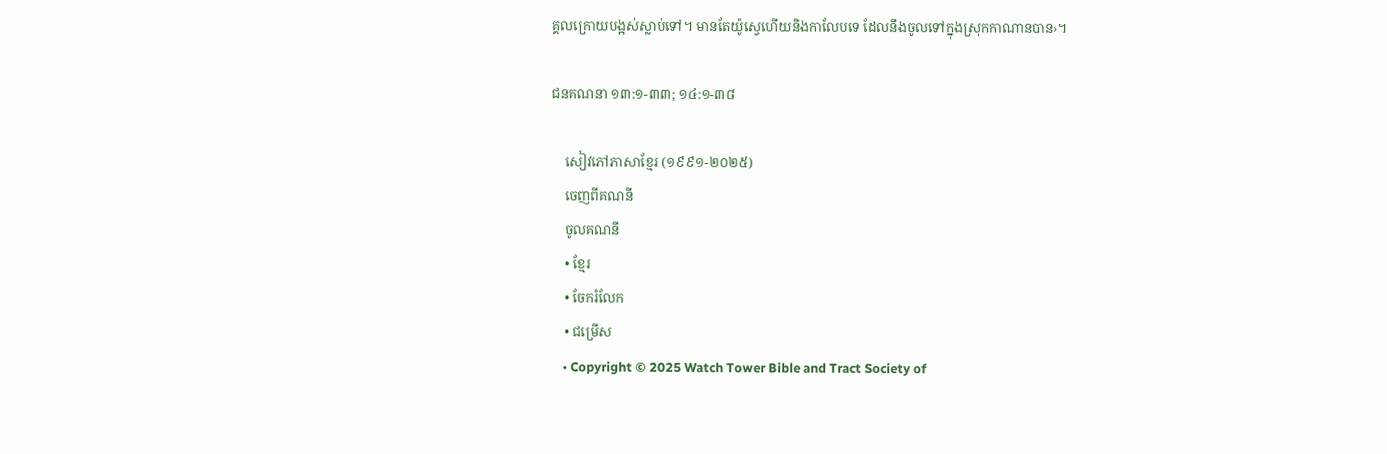គ្គលក្រោយបង្អស់ស្លាប់ទៅ។ មានតែយ៉ូស្វេហើយនិងកាលែបទេ ដែលនឹងចូលទៅក្នុងស្រុកកាណានបាន›។

ជនគណនា ១៣:១-៣៣; ១៤:១-៣៨

    សៀវភៅភាសាខ្មែរ (១៩៩១-២០២៥)
    ចេញពីគណនី
    ចូលគណនី
    • ខ្មែរ
    • ចែករំលែក
    • ជម្រើស
    • Copyright © 2025 Watch Tower Bible and Tract Society of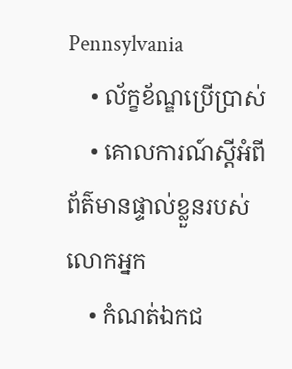Pennsylvania
    • ល័ក្ខខ័ណ្ឌប្រើប្រាស់
    • គោលការណ៍ស្ដីអំពីព័ត៌មានផ្ទាល់ខ្លួនរបស់លោកអ្នក
    • កំណត់ឯកជ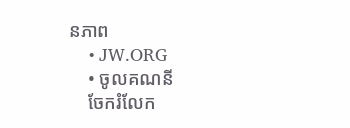នភាព
    • JW.ORG
    • ចូលគណនី
    ចែករំលែក